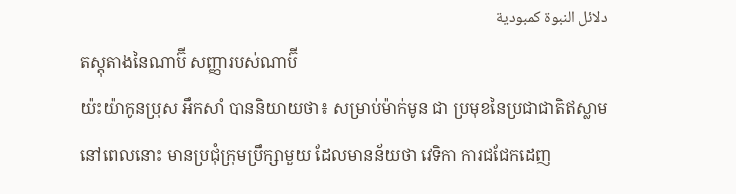دلائل النبوة كمبودية
តស្តុតាងនៃណាប៊ី សញ្ញារបស់ណាប៊ី
យ៉ះយ៉ាកូនប្រុស អឹកសាំ បាននិយាយថា៖ សម្រាប់ម៉ាក់មូន ជា ប្រមុខនៃប្រជាជាតិឥស្លាម នៅពេលនោះ មានប្រជុំក្រុមប្រឹក្សាមួយ ដែលមានន័យថា វេទិកា ការជជែកដេញ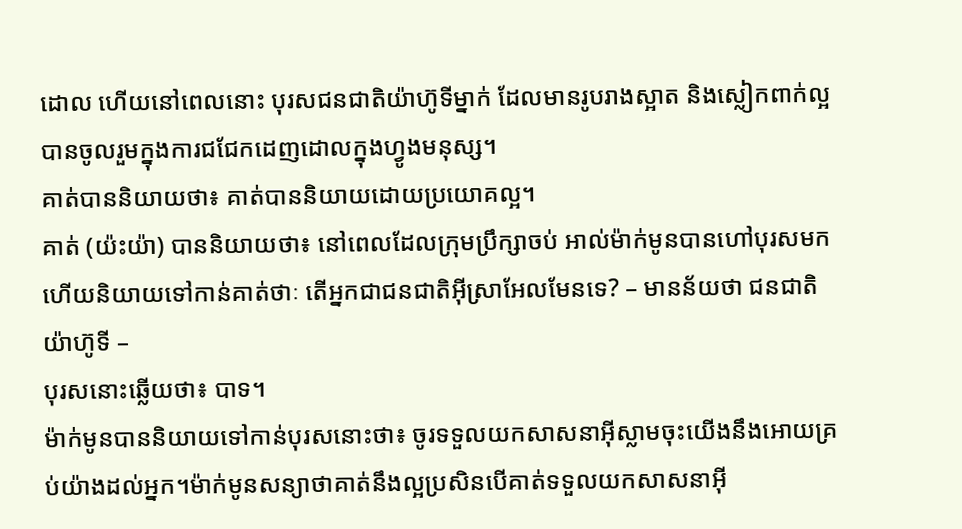ដោល ហើយនៅពេលនោះ បុរសជនជាតិយ៉ាហ៊ូទីម្នាក់ ដែលមានរូបរាងស្អាត និងស្លៀកពាក់ល្អ បានចូលរួមក្នុងការជជែកដេញដោលក្នុងហ្វូងមនុស្ស។
គាត់បាននិយាយថា៖ គាត់បាននិយាយដោយប្រយោគល្អ។
គាត់ (យ៉ះយ៉ា) បាននិយាយថា៖ នៅពេលដែលក្រុមប្រឹក្សាចប់ អាល់ម៉ាក់មូនបានហៅបុរសមក ហើយនិយាយទៅកាន់គាត់ថាៈ តើអ្នកជាជនជាតិអ៊ីស្រាអែលមែនទេ? – មានន័យថា ជនជាតិយ៉ាហ៊ូទី –
បុរសនោះឆ្លើយថា៖ បាទ។
ម៉ាក់មូនបាននិយាយទៅកាន់បុរសនោះថា៖ ចូរទទួលយកសាសនាអ៊ីស្លាមចុះយើងនឹងអោយគ្រប់យ៉ាងដល់អ្នក។ម៉ាក់មូនសន្យាថាគាត់នឹងល្អប្រសិនបើគាត់ទទួលយកសាសនាអ៊ី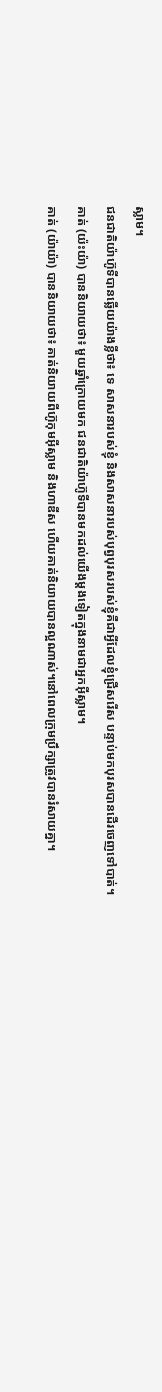ស្លាម។
ជនជាតិយ៉ាហ៊ូទីបានឆ្លើយយ៉ាងខ្លីថា៖ ទេ សាសនារបស់ខ្ញុំ និងសាសនារបស់បុព្វបុរសរបស់ខ្ញុំគឺជាអ្វីដែលខ្ញុំជ្រើសរើស បន្ទាប់មកបុរសបានដើរចេញទៅបាត់។
គាត់ (យ៉ះយ៉ា) បាននិយាយថា៖ មួយឆ្នាំក្រោយមក ជនជាតិយ៉ាហ៊ូទីបានមកដល់យើងម្តងទៀតក្នុងនាមជាអ្នកអ៊ីស្លាម។
គាត់ (យ៉ាយ៉ា) បាននិយាយថា៖ គាត់និយាយពីហ៊ូកុមអ៊ីស្លាម និងហាឌីស ហើយគាត់និយាយបានល្អណាស់។នៅពេលក្រុមប្រឹក្សាត្រូវបានរំសាយគ្នា។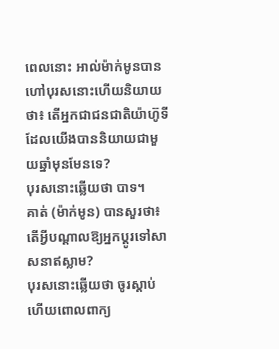ពេលនោះ អាល់ម៉ាក់មូនបានហៅបុរសនោះហើយនិយាយថា៖ តើអ្នកជាជនជាតិយ៉ាហ៊ូទីដែលយើងបាននិយាយជាមួយឆ្នាំមុនមែនទេ?
បុរសនោះឆ្លើយថា បាទ។
គាត់ (ម៉ាក់មូន) បានសួរថា៖ តើអ្វីបណ្តាលឱ្យអ្នកប្តូរទៅសាសនាឥស្លាម?
បុរសនោះឆ្លើយថា ចូរស្តាប់ ហើយពោលពាក្យ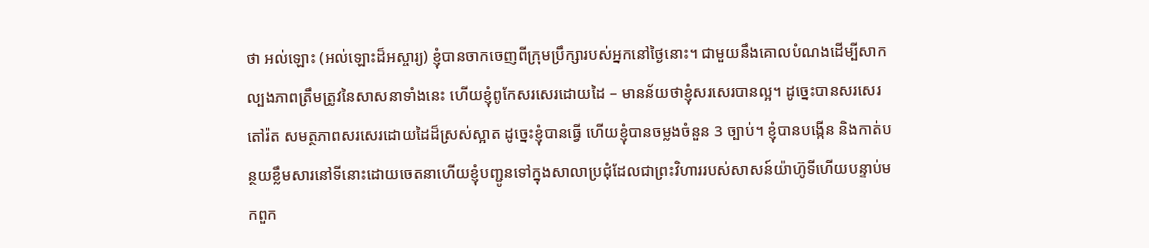ថា អល់ឡោះ (អល់ឡោះដ៏អស្ចារ្យ) ខ្ញុំបានចាកចេញពីក្រុមប្រឹក្សារបស់អ្នកនៅថ្ងៃនោះ។ ជាមួយនឹងគោលបំណងដើម្បីសាកល្បងភាពត្រឹមត្រូវនៃសាសនាទាំងនេះ ហើយខ្ញុំពូកែសរសេរដោយដៃ – មានន័យថាខ្ញុំសរសេរបានល្អ។ ដូច្នេះបានសរសេរ តៅរ៉ត សមត្ថភាពសរសេរដោយដៃដ៏ស្រស់ស្អាត ដូច្នេះខ្ញុំបានធ្វើ ហើយខ្ញុំបានចម្លងចំនួន 3 ច្បាប់។ ខ្ញុំបានបង្កើន និងកាត់បន្ថយខ្លឹមសារនៅទីនោះដោយចេតនាហើយខ្ញុំបញ្ជូនទៅក្នុងសាលាប្រជុំដែលជាព្រះវិហាររបស់សាសន៍យ៉ាហ៊ូទីហើយបន្ទាប់មកពួក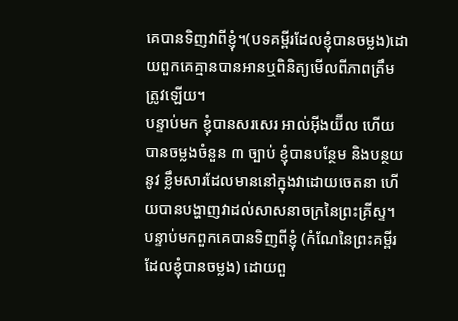គេបានទិញវាពីខ្ញុំ។(បទគម្ពីរដែលខ្ញុំបានចម្លង)ដោយពួកគេគ្មានបានអានឬពិនិត្យមើលពីភាពត្រឹមត្រូវឡើយ។
បន្ទាប់មក ខ្ញុំបានសរសេរ អាល់អ៊ីងយ៊ីល ហើយបានចម្លងចំនួន ៣ ច្បាប់ ខ្ញុំបានបន្ថែម និងបន្ថយនូវ ខ្លឹមសារដែលមាននៅក្នុងវាដោយចេតនា ហើយបានបង្ហាញវាដល់សាសនាចក្រនៃព្រះគ្រីស្ទ។ បន្ទាប់មកពួកគេបានទិញពីខ្ញុំ (កំណែនៃព្រះគម្ពីរដែលខ្ញុំបានចម្លង) ដោយពួ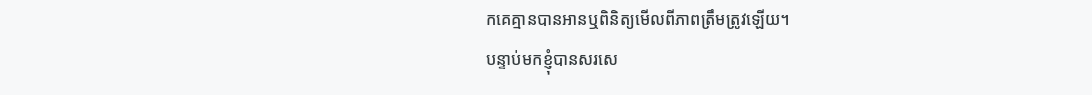កគេគ្មានបានអានឬពិនិត្យមើលពីភាពត្រឹមត្រូវឡើយ។
បន្ទាប់មកខ្ញុំបានសរសេ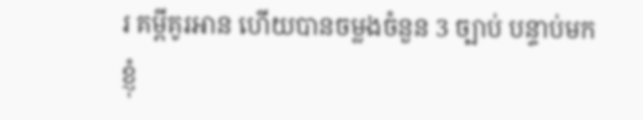រ គម្ពីគូរអាន ហើយបានចម្លងចំនួន 3 ច្បាប់ បន្ទាប់មកខ្ញុំ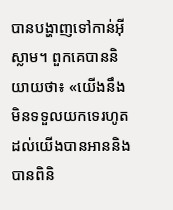បានបង្ហាញទៅកាន់អ៊ីស្លាម។ ពួកគេបាននិយាយថា៖ «យើងនឹងមិនទទួលយកទេរហូតដល់យើងបានអាននិងបានពិនិ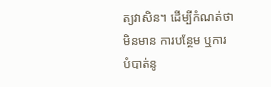ត្យវាសិន។ ដើម្បីកំណត់ថាមិនមាន ការបន្ថែម ឬការបំបាត់នូ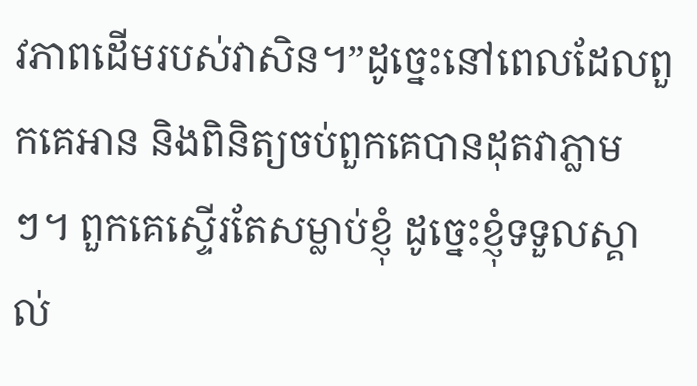វភាពដើមរបស់វាសិន។”ដូច្នេះនៅពេលដែលពួកគេអាន និងពិនិត្យចប់ពួកគេបានដុតវាភ្លាមៗ។ ពួកគេស្ទើរតែសម្លាប់ខ្ញុំ ដូច្នេះខ្ញុំទទួលស្គាល់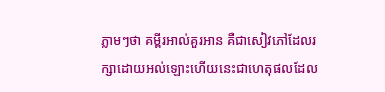ភ្លាមៗថា គម្ពីរអាល់គួរអាន គឺជាសៀវភៅដែលរក្សាដោយអល់ឡោះហើយនេះជាហេតុផលដែល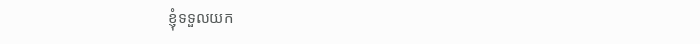ខ្ញុំទទួលយក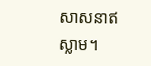សាសនាឥស្លាម។